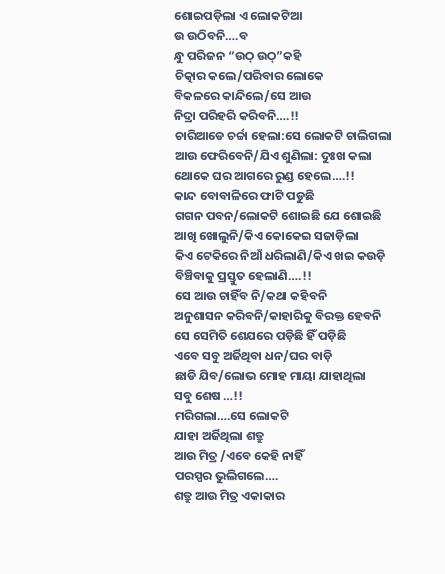ଶୋଇପଡ଼ିଲା ଏ ଲୋକଟିଆ
ଉ ଉଠିବନି….ବ
ନ୍ଧୁ ପରିଜନ “ଉଠ୍ ଉଠ୍”କହି
ଚିତ୍କାର କଲେ/ପରିବାର ଲୋକେ
ବିକଳରେ କାନ୍ଦିଲେ/ସେ ଆଉ
ନିଦ୍ରା ପରିହରି କରିବନି….!!
ଚାରିଆଡେ ଚର୍ଚ୍ଚା ହେଲା:ସେ ଲୋକଟି ଚାଲିଗଲା
ଆଉ ଫେରିବେନି/ଯିଏ ଶୁଣିଲା: ଦୁଃଖ କଲା
ଥୋକେ ଘର ଆଗରେ ରୁଣ୍ଡ ହେଲେ….!!
କାନ୍ଦ ବୋବାଳିରେ ଫାଟି ପଡୁଛି
ଗଗନ ପବନ/ଲୋକଟି ଶୋଇଛି ଯେ ଶୋଇଛି
ଆଖି ଖୋଲୁନି/କିଏ କୋକେଇ ସଜାଡ଼ିଲା
କିଏ ଟେକିରେ ନିଆଁ ଧରିଲାଣି/କିଏ ଖଇ କଉଡ଼ି
ବିଞ୍ଚିବାକୁ ପ୍ରସ୍ତୁତ ହେଲାଣି….!!
ସେ ଆଉ ଚାହିଁବ ନି/କଥା କହିବନି
ଅନୁଶାସନ କରିବନି/କାହାରିକୁ ବିରକ୍ତ ହେବନି
ସେ ସେମିତି ଶେଯରେ ପଡ଼ିଛି ହିଁ ପଡ଼ିଛି
ଏବେ ସବୁ ଅର୍ଜିଥିବା ଧନ/ଘର ବାଡ଼ି
ଛାଡି ଯିବ/ଲୋଭ ମୋହ ମାୟା ଯାହାଥିଲା
ସବୁ ଶେଷ …!!
ମରିଗଲା….ସେ ଲୋକଟି
ଯାହା ଅର୍ଜିଥିଲା ଶତ୍ରୁ
ଆଉ ମିତ୍ର /ଏବେ କେହି ନାହିଁ
ପରସ୍ପର ଭୁଲିଗଲେ….
ଶତ୍ରୁ ଆଉ ମିତ୍ର ଏକାକାର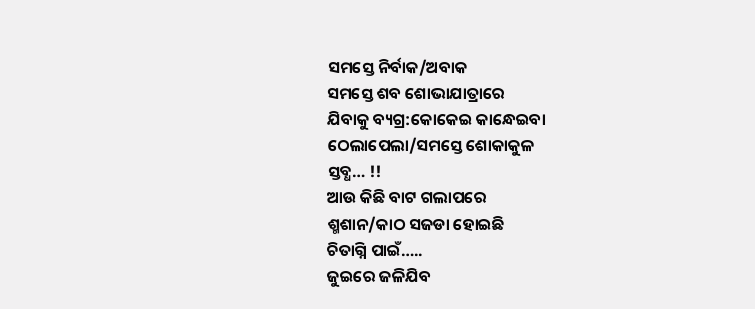ସମସ୍ତେ ନିର୍ବାକ/ଅବାକ
ସମସ୍ତେ ଶବ ଶୋଭାଯାତ୍ରାରେ
ଯିବାକୁ ବ୍ୟଗ୍ର:କୋକେଇ କାନ୍ଧେଇବା
ଠେଲାପେଲା/ସମସ୍ତେ ଶୋକାକୁଳ
ସ୍ତବ୍ଧ… !!
ଆଉ କିଛି ବାଟ ଗଲାପରେ
ଶ୍ମଶାନ/କାଠ ସଜଡା ହୋଇଛି
ଚିତାଗ୍ନି ପାଇଁ…..
ଜୁଇରେ ଜଳିଯିବ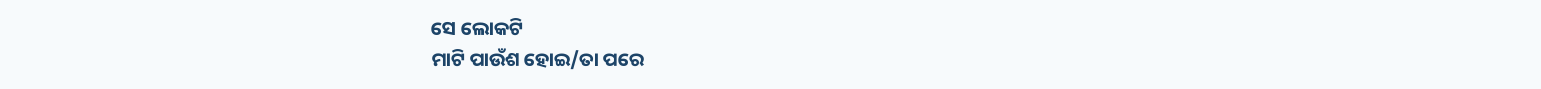ସେ ଲୋକଟି
ମାଟି ପାଉଁଶ ହୋଇ/ତା ପରେ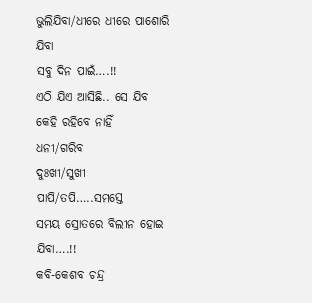ଭୁଲିଯିବା/ଧୀରେ ଧୀରେ ପାଶୋରି ଯିବା
ସବୁ ଦିନ ପାଇଁ….!!
ଏଠି ଯିଏ ଆସିଛି.. ସେ ଯିବ
କେହି ରହିବେ ନାହିଁ
ଧନୀ/ଗରିବ
ଦୁଃଖୀ/ସୁଖୀ
ପାପି/ତପି…..ସମସ୍ତେ
ସମୟ ସ୍ରୋତରେ ବିଲୀନ ହୋଇ ଯିବା….!!
କବି-କେଶବ ଚନ୍ଦ୍ର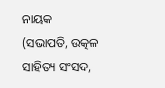ନାୟକ
(ସଭାପତି, ଉତ୍କଳ ସାହିତ୍ୟ ସଂସଦ,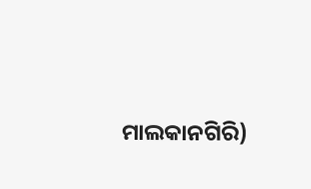ମାଲକାନଗିରି)